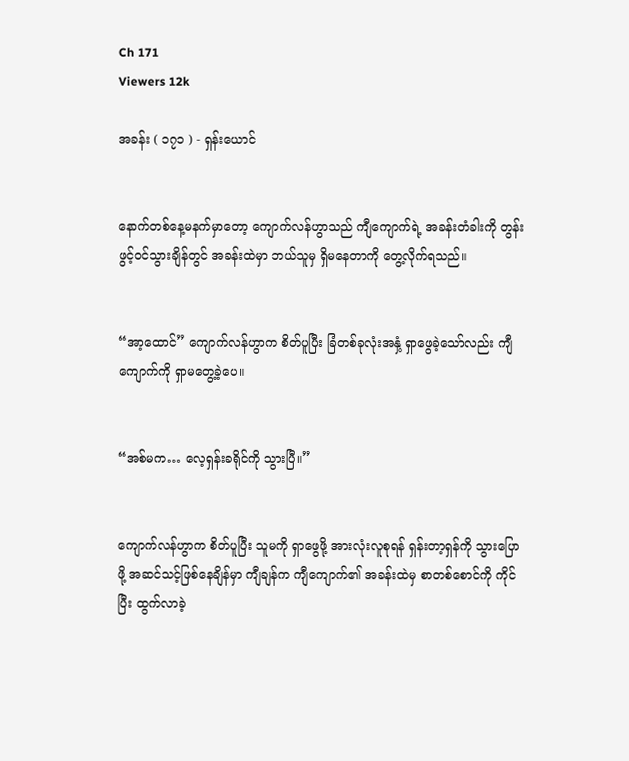Ch 171
Viewers 12k

အခန်း ( ၁၇၁ ) - ရှန်းယောင်


နောက်တစ်နေ့မနက်မှာတော့ ကျောက်လန်ဟွာသည် ကျီကျောက်ရဲ့ အခန်းတံခါးကို တွန်းဖွင့်ဝင်သွားချိန်တွင် အခန်းထဲမှာ ဘယ်သူမှ ရှိမနေတာကို တွေ့လိုက်ရသည်။


“အာ့ထောင်” ကျောက်လန်ဟွာက စိတ်ပူပြီး ခြံတစ်ခုလုံးအနှံ့ ရှာဖွေခဲ့သော်လည်း ကျီကျောက်ကို ရှာမတွေ့ခဲ့ပေ။


“အစ်မက… လေ့ရှန်းခရိုင်ကို သွားပြီ။”


ကျောက်လန်ဟွာက စိတ်ပူပြီး သူမကို ရှာဖွေဖို့ အားလုံးလူစုရန် ရှန်းတာ့ရှန်ကို သွားပြောဖို့ အဆင်သင့်ဖြစ်နေချိန်မှာ ကျီချန်က ကျီကျောက်၏ အခန်းထဲမှ စာတစ်စောင်ကို ကိုင်ပြီး ထွက်လာခဲ့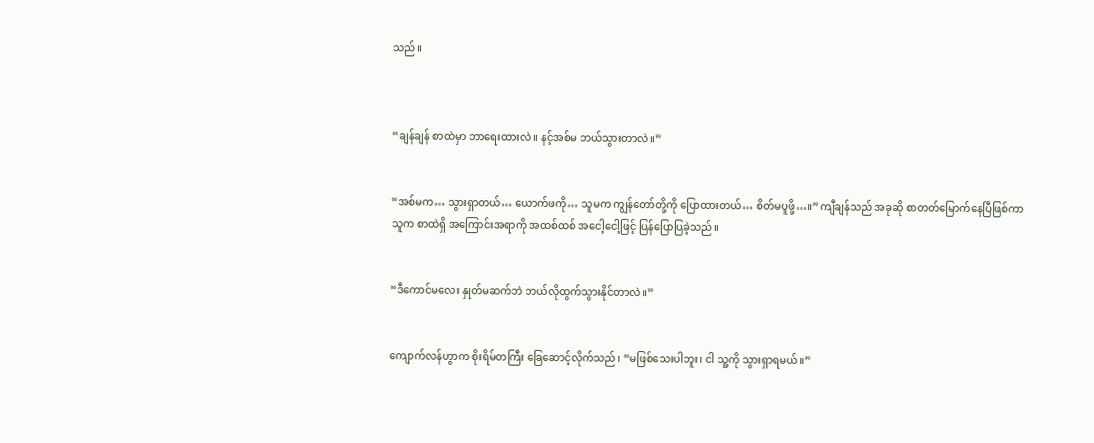သည်။



“ချန်ချန် စာထဲမှာ ဘာရေးထားလဲ။ နင့်အစ်မ ဘယ်သွားတာလဲ။”


“အစ်မက… သွားရှာတယ်… ယောက်ဖကို… သူမက ကျွန်တော်တို့ကို ပြောထားတယ်… စိတ်မပူဖို့…။” ကျီချန်သည် အခုဆို စာတတ်မြောက်နေပြီဖြစ်ကာ သူက စာထဲရှိ အကြောင်းအရာကို အထစ်ထစ် အငေါ့ငေါ့ဖြင့် ပြန်ပြောပြခဲ့သည်။


“ဒီကောင်မလေး နှုတ်မဆက်ဘဲ ဘယ်လိုထွက်သွားနိုင်တာလဲ။”


ကျောက်လန်ဟွာက စိုးရိမ်တကြီး ခြေဆောင့်လိုက်သည်၊ “မဖြစ်သေးပါဘူး၊ ငါ သူ့ကို သွားရှာရမယ်။”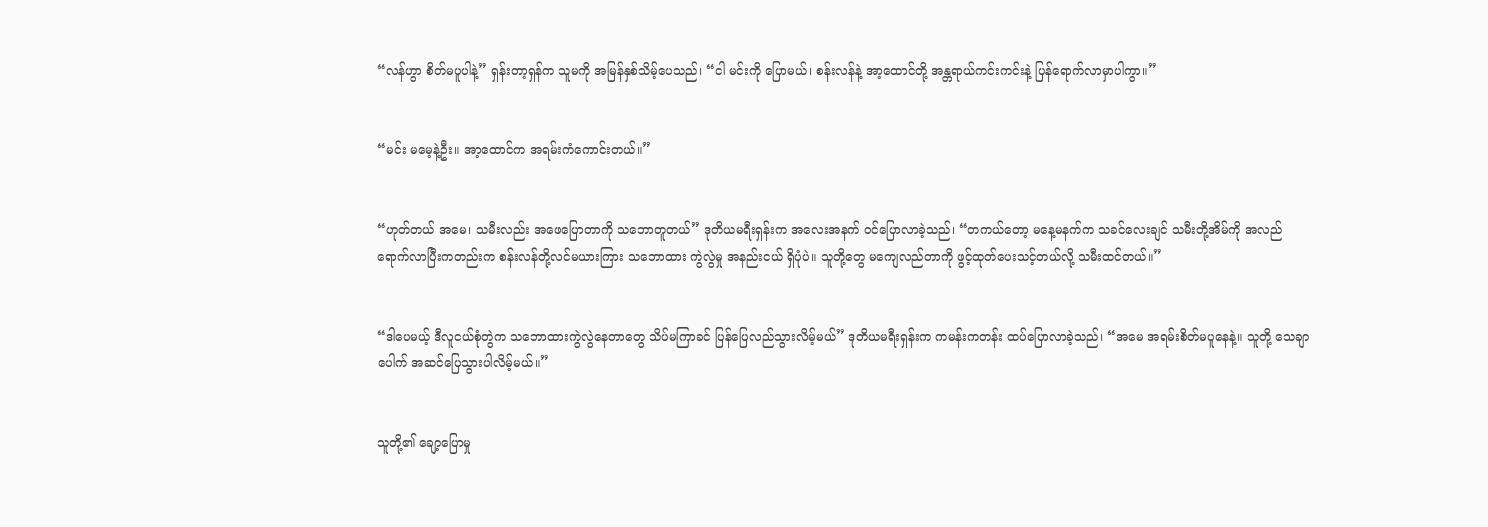“လန်ဟွာ စိတ်မပူပါနဲ့” ရှန်းတာ့ရှန်က သူမကို အမြန်နှစ်သိမ့်ပေသည်၊ “ငါ မင်းကို ပြောမယ်၊ စန်းလန်နဲ့ အာ့ထောင်တို့ အန္တရာယ်ကင်းကင်းနဲ့ ပြန်ရောက်လာမှာပါကွာ။”


“မင်း မမေ့နဲ့ဦး။ အာ့ထောင်က အရမ်းကံကောင်းတယ်။”


“ဟုတ်တယ် အမေ၊ သမီးလည်း အဖေပြောတာကို သဘောတူတယ်” ဒုတိယမရီးရှန်းက အလေးအနက် ဝင်ပြောလာခဲ့သည်၊ “တကယ်တော့ မနေ့မနက်က သခင်လေးချင် သမီးတို့အိမ်ကို အလည်ရောက်လာပြီးကတည်းက စန်းလန်တို့လင်မယားကြား သဘောထား ကွဲလွဲမှု အနည်းငယ် ရှိပုံပဲ။ သူတို့တွေ မကျေလည်တာကို ဖွင့်ထုတ်ပေးသင့်တယ်လို့ သမီးထင်တယ်။”


“ဒါပေမယ့် ဒီလူငယ်စုံတွဲက သဘောထားကွဲလွဲနေတာတွေ သိပ်မကြာခင် ပြန်ပြေလည်သွားလိမ့်မယ်” ဒုတိယမရီးရှန်းက ကမန်းကတန်း ထပ်ပြောလာခဲ့သည်၊ “အမေ အရမ်းစိတ်မပူနေနဲ့။ သူတို့ သေချာပေါက် အဆင်ပြေသွားပါလိမ့်မယ်။”


သူတို့၏ ချော့ပြောမှု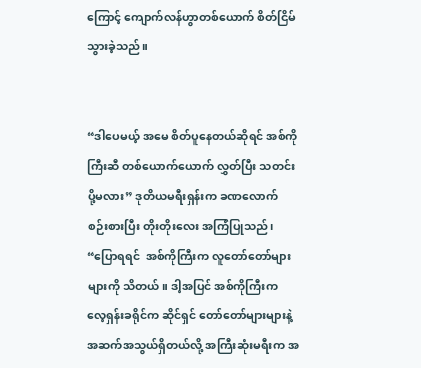ကြောင့် ကျောက်လန်ဟွာတစ်ယောက် စိတ်ငြိမ်သွားခဲ့သည်။


“ဒါပေမယ့် အမေ စိတ်ပူနေတယ်ဆိုရင် အစ်ကိုကြီးဆီ တစ်ယောက်ယောက် လွှတ်ပြီး သတင်းပို့မလား” ဒုတိယမရီးရှန်းက ခဏလောက် စဉ်းစားပြီး တိုးတိုးလေး အကြံပြုသည်၊ “ပြောရရင်  အစ်ကိုကြီးက လူတော်တော်များများကို သိတယ်။ ဒါ့အပြင် အစ်ကိုကြီးက လေ့ရှန်းခရိုင်က ဆိုင်ရှင် တော်တော်များများနဲ့ အဆက်အသွယ်ရှိတယ်လို့ အကြီးဆုံးမရီးက အ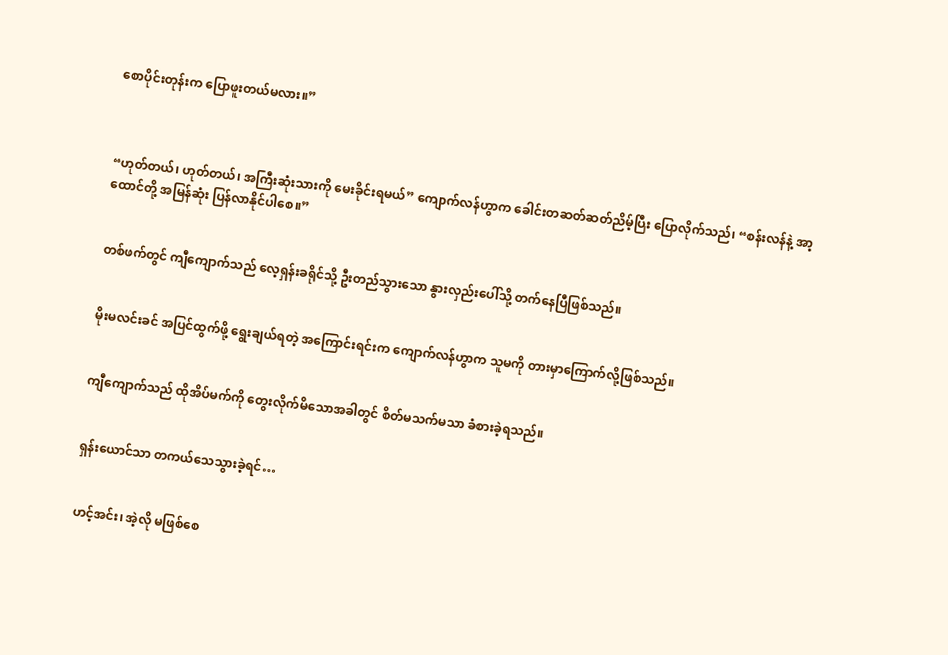စောပိုင်းတုန်းက ပြောဖူးတယ်မလား။”



“ဟုတ်တယ်၊ ဟုတ်တယ်၊ အကြီးဆုံးသားကို မေးခိုင်းရမယ်” ကျောက်လန်ဟွာက ခေါင်းတဆတ်ဆတ်ညိမ့်ပြီး ပြောလိုက်သည်၊ “စန်းလန်နဲ့ အာ့ထောင်တို့ အမြန်ဆုံး ပြန်လာနိုင်ပါစေ။”


တစ်ဖက်တွင် ကျီကျောက်သည် လေ့ရှန်းခရိုင်သို့ ဦးတည်သွားသော နွားလှည်းပေါ်သို့ တက်နေပြီဖြစ်သည်။


မိုးမလင်းခင် အပြင်ထွက်ဖို့ ရွေးချယ်ရတဲ့ အကြောင်းရင်းက ကျောက်လန်ဟွာက သူမကို တားမှာကြောက်လို့ဖြစ်သည်။


ကျီကျောက်သည် ထိုအိပ်မက်ကို တွေးလိုက်မိသောအခါတွင် စိတ်မသက်မသာ ခံစားခဲ့ရသည်။


ရှန်းယောင်သာ တကယ်သေသွားခဲ့ရင်…


ဟင့်အင်း၊ အဲ့လို မဖြစ်စေ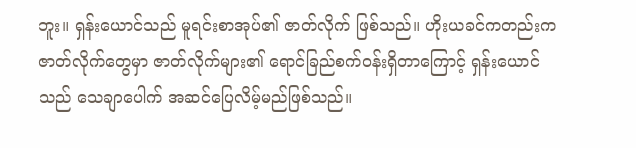ဘူး။ ရှန်းယောင်သည် မူရင်းစာအုပ်၏ ဇာတ်လိုက် ဖြစ်သည်။ ဟိုးယခင်ကတည်းက ဇာတ်လိုက်တွေမှာ ဇာတ်လိုက်များ၏ ရောင်ခြည်စက်ဝန်းရှိတာကြောင့် ရှန်းယောင်သည် သေချာပေါက် အဆင်ပြေလိမ့်မည်ဖြစ်သည်။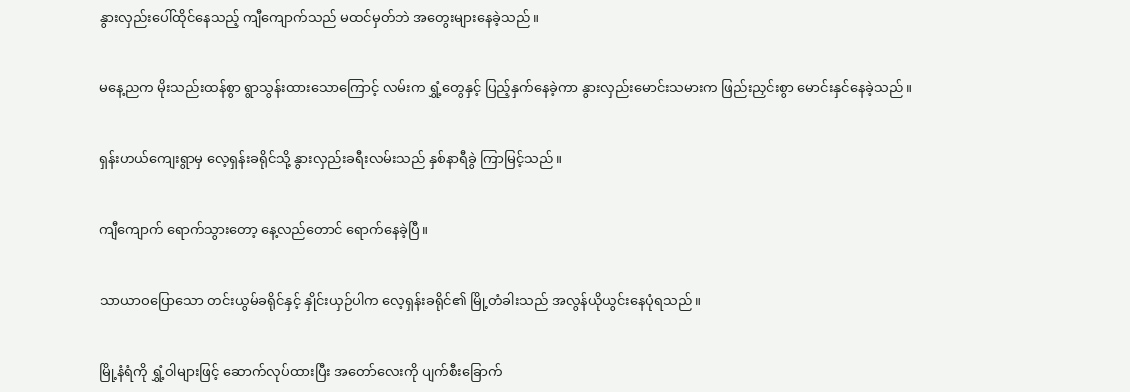နွားလှည်းပေါ်ထိုင်နေသည့် ကျီကျောက်သည် မထင်မှတ်ဘဲ အတွေးများနေခဲ့သည်။


မနေ့ညက မိုးသည်းထန်စွာ ရွာသွန်းထားသောကြောင့် လမ်းက ရွှံ့တွေနှင့် ပြည့်နှက်နေခဲ့ကာ နွားလှည်းမောင်းသမားက ဖြည်းညှင်းစွာ မောင်းနှင်နေခဲ့သည်။


ရှန်းဟယ်ကျေးရွာမှ လေ့ရှန်းခရိုင်သို့ နွားလှည်းခရီးလမ်းသည် နှစ်နာရီခွဲ ကြာမြင့်သည်။


ကျီကျောက် ရောက်သွားတော့ နေ့လည်တောင် ရောက်နေခဲ့ပြီ။


သာယာဝပြောသော တင်းယွမ်ခရိုင်နှင့် နှိုင်းယှဉ်ပါက လေ့ရှန်းခရိုင်၏ မြို့တံခါးသည် အလွန်ယိုယွင်းနေပုံရသည်။


မြို့နံရံကို ရွှံ့ဝါများဖြင့် ဆောက်လုပ်ထားပြီး အတော်လေးကို ပျက်စီးခြောက်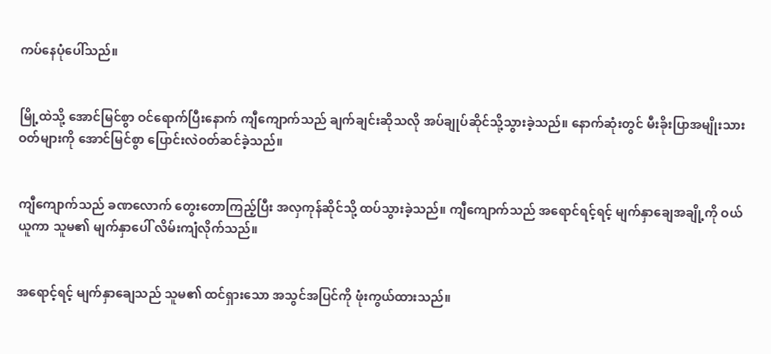ကပ်နေပုံပေါ်သည်။


မြို့ထဲသို့ အောင်မြင်စွာ ဝင်ရောက်ပြီးနောက် ကျီကျောက်သည် ချက်ချင်းဆိုသလို အပ်ချုပ်ဆိုင်သို့သွားခဲ့သည်။ နောက်ဆုံးတွင် မီးခိုးပြာအမျိုးသားဝတ်များကို အောင်မြင်စွာ ပြောင်းလဲဝတ်ဆင်ခဲ့သည်။


ကျီကျောက်သည် ခဏလောက် တွေးတောကြည့်ပြီး အလှကုန်ဆိုင်သို့ ထပ်သွားခဲ့သည်။ ကျီကျောက်သည် အရောင်ရင့်ရင့် မျက်နှာချေအချို့ကို ဝယ်ယူကာ သူမ၏ မျက်နှာပေါ် လိမ်းကျံလိုက်သည်။


အရောင့်ရင့် မျက်နှာချေသည် သူမ၏ ထင်ရှားသော အသွင်အပြင်ကို ဖုံးကွယ်ထားသည်။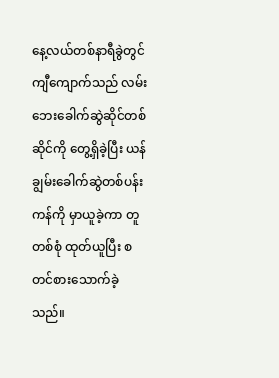နေ့လယ်တစ်နာရီခွဲတွင် ကျီကျောက်သည် လမ်းဘေးခေါက်ဆွဲဆိုင်တစ်ဆိုင်ကို တွေ့ရှိခဲ့ပြီး ယန်ချွမ်းခေါက်ဆွဲတစ်ပန်းကန်ကို မှာယူခဲ့ကာ တူတစ်စုံ ထုတ်ယူပြီး စတင်စားသောက်ခဲ့သည်။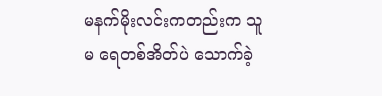မနက်မိုးလင်းကတည်းက သူမ ရေတစ်အိတ်ပဲ သောက်ခဲ့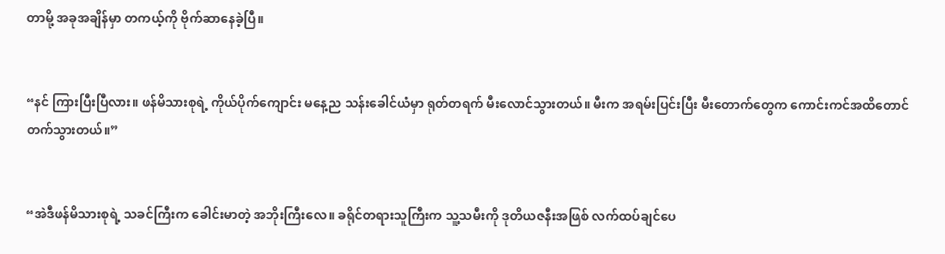တာမို့ အခုအချိန်မှာ တကယ့်ကို ဗိုက်ဆာနေခဲ့ပြီ။


“နင် ကြားပြီးပြီလား။ ဖန်မိသားစုရဲ့ ကိုယ်ပိုက်ကျောင်း မနေ့ည သန်းခေါင်ယံမှာ ရုတ်တရက် မီးလောင်သွားတယ်။ မီးက အရမ်းပြင်းပြီး မီးတောက်တွေက ကောင်းကင်အထိတောင် တက်သွားတယ်။”


“အဲဒီဖန်မိသားစုရဲ့ သခင်ကြီးက ခေါင်းမာတဲ့ အဘိုးကြီးလေ။ ခရိုင်တရားသူကြီးက သူ့သမီးကို ဒုတိယဇနီးအဖြစ် လက်ထပ်ချင်ပေ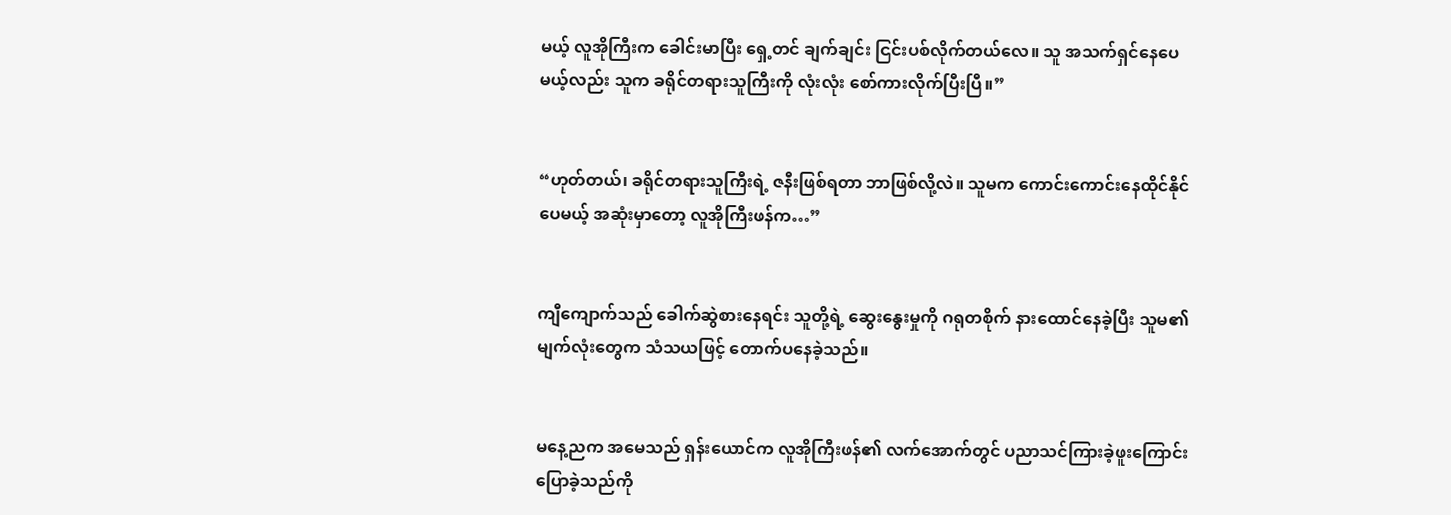မယ့် လူအိုကြီးက ခေါင်းမာပြီး ရှေ့တင် ချက်ချင်း ငြင်းပစ်လိုက်တယ်လေ။ သူ အသက်ရှင်နေပေမယ့်လည်း သူက ခရိုင်တရားသူကြီးကို လုံးလုံး စော်ကားလိုက်ပြီးပြီ။”


“ဟုတ်တယ်၊ ခရိုင်တရားသူကြီးရဲ့ ဇနီးဖြစ်ရတာ ဘာဖြစ်လို့လဲ။ သူမက ကောင်းကောင်းနေထိုင်နိုင်ပေမယ့် အဆုံးမှာတော့ လူအိုကြီးဖန်က…”


ကျီကျောက်သည် ခေါက်ဆွဲစားနေရင်း သူတို့ရဲ့ ဆွေးနွေးမှုကို ဂရုတစိုက် နားထောင်နေခဲ့ပြီး သူမ၏ မျက်လုံးတွေက သံသယဖြင့် တောက်ပနေခဲ့သည်။


မနေ့ညက အမေသည် ရှန်းယောင်က လူအိုကြီးဖန်၏ လက်အောက်တွင် ပညာသင်ကြားခဲ့ဖူးကြောင်း ပြောခဲ့သည်ကို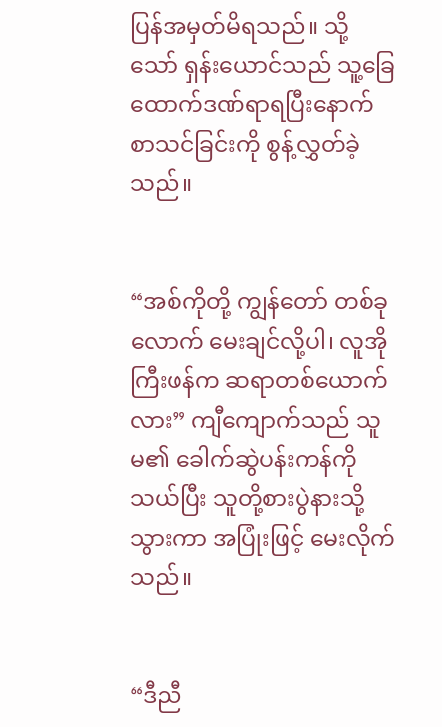ပြန်အမှတ်မိရသည်။ သို့သော် ရှန်းယောင်သည် သူ့ခြေထောက်ဒဏ်ရာရပြီးနောက် စာသင်ခြင်းကို စွန့်လွှတ်ခဲ့သည်။


“အစ်ကိုတို့ ကျွန်တော် တစ်ခုလောက် မေးချင်လို့ပါ၊ လူအိုကြီးဖန်က ဆရာတစ်ယောက်လား” ကျီကျောက်သည် သူမ၏ ခေါက်ဆွဲပန်းကန်ကို သယ်ပြီး သူတို့စားပွဲနားသို့သွားကာ အပြုံးဖြင့် မေးလိုက်သည်။


“ဒီညီ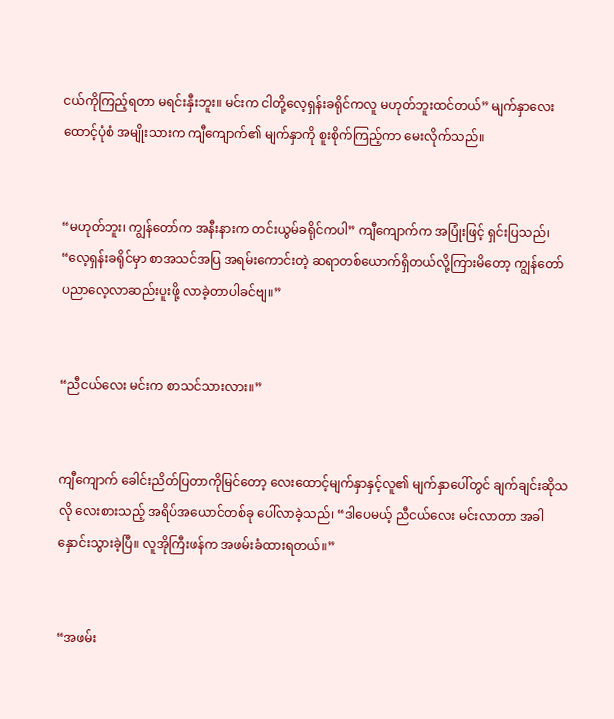ငယ်ကိုကြည့်ရတာ မရင်းနှီးဘူး။ မင်းက ငါတို့လေ့ရှန်းခရိုင်ကလူ မဟုတ်ဘူးထင်တယ်” မျက်နှာလေးထောင့်ပုံစံ အမျိုးသားက ကျီကျောက်၏ မျက်နှာကို စူးစိုက်ကြည့်ကာ မေးလိုက်သည်။


“မဟုတ်ဘူး၊ ကျွန်တော်က အနီးနားက တင်းယွမ်ခရိုင်ကပါ” ကျီကျောက်က အပြုံးဖြင့် ရှင်းပြသည်၊ “လေ့ရှန်းခရိုင်မှာ စာအသင်အပြ အရမ်းကောင်းတဲ့ ဆရာတစ်ယောက်ရှိတယ်လို့ကြားမိတော့ ကျွန်တော် ပညာလေ့လာဆည်းပူးဖို့ လာခဲ့တာပါခင်ဗျ။”


“ညီငယ်လေး မင်းက စာသင်သားလား။”


ကျီကျောက် ခေါင်းညိတ်ပြတာကိုမြင်တော့ လေးထောင့်မျက်နှာနှင့်လူ၏ မျက်နှာပေါ်တွင် ချက်ချင်းဆိုသလို လေးစားသည့် အရိပ်အယောင်တစ်ခု ပေါ်လာခဲ့သည်၊ “ဒါပေမယ့် ညီငယ်လေး မင်းလာတာ အခါနှောင်းသွားခဲ့ပြီ။ လူအိုကြီးဖန်က အဖမ်းခံထားရတယ်။”


“အဖမ်း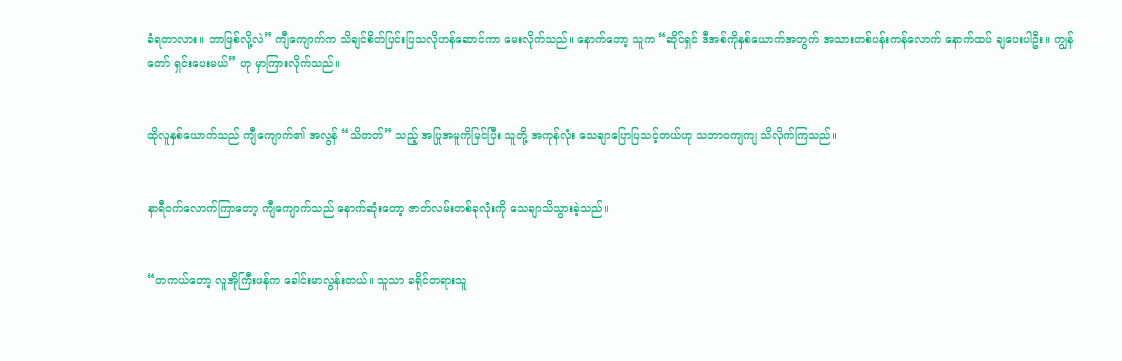ခံရတာလား။ ဘာဖြစ်လို့လဲ” ကျီကျောက်က သိချင်စိတ်ပြင်းပြသလိုဟန်ဆောင်ကာ မေးလိုက်သည်။ နောက်တော့ သူက “ဆိုင်ရှင် ဒီအစ်ကိုနှစ်ယောက်အတွက် အသားတစ်ပန်းကန်လောက် နောက်ထပ် ချပေးပါဦး။ ကျွန်တော် ရှင်းပေးမယ်” ဟု မှာကြားလိုက်သည်။


ထိုလူနှစ်ယောက်သည် ကျီကျောက်၏ အလွန် “သိတတ်” သည့် အပြုအမူကိုမြင်ပြီး သူတို့ အကုန်လုံး သေချာပြောပြသင့်တယ်ဟု သဘာဝကျကျ သိလိုက်ကြသည်။


နာရီဝက်လောက်ကြာတော့ ကျီကျောက်သည် နောက်ဆုံးတော့ ဇာတ်လမ်းတစ်ခုလုံးကို သေချာသိသွားခဲ့သည်။


“တကယ်တော့ လူအိုကြီးဖန်က ခေါင်းမာလွန်းတယ်။ သူသာ ခရိုင်တရားသူ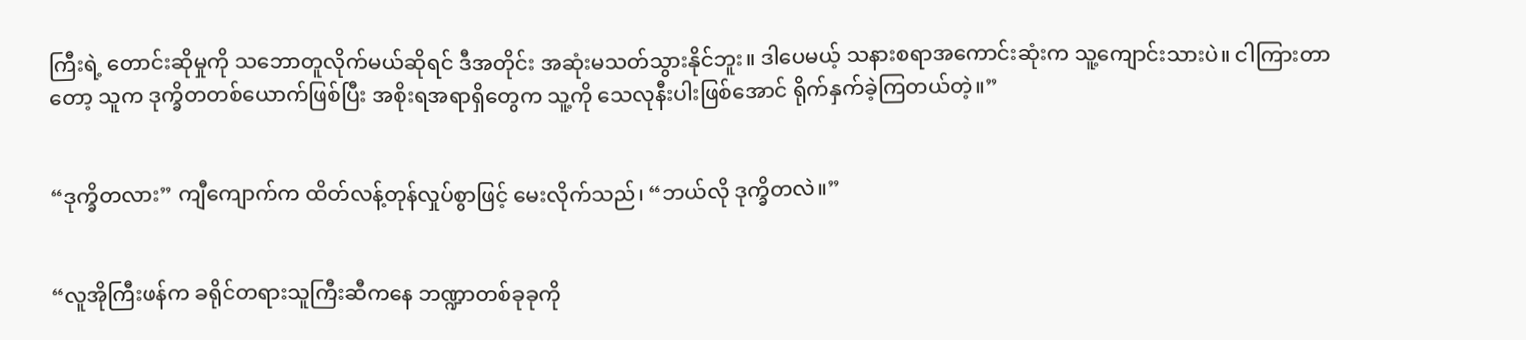ကြီးရဲ့ တောင်းဆိုမှုကို သဘောတူလိုက်မယ်ဆိုရင် ဒီအတိုင်း အဆုံးမသတ်သွားနိုင်ဘူး။ ဒါပေမယ့် သနားစရာအကောင်းဆုံးက သူ့ကျောင်းသားပဲ။ ငါကြားတာတော့ သူက ဒုက္ခိတတစ်ယောက်ဖြစ်ပြီး အစိုးရအရာရှိတွေက သူ့ကို သေလုနီးပါးဖြစ်အောင် ရိုက်နှက်ခဲ့ကြတယ်တဲ့။”


“ဒုက္ခိတလား” ကျီကျောက်က ထိတ်လန့်တုန်လှုပ်စွာဖြင့် မေးလိုက်သည်၊ “ဘယ်လို ဒုက္ခိတလဲ။”


“လူအိုကြီးဖန်က ခရိုင်တရားသူကြီးဆီကနေ ဘဏ္ဍာတစ်ခုခုကို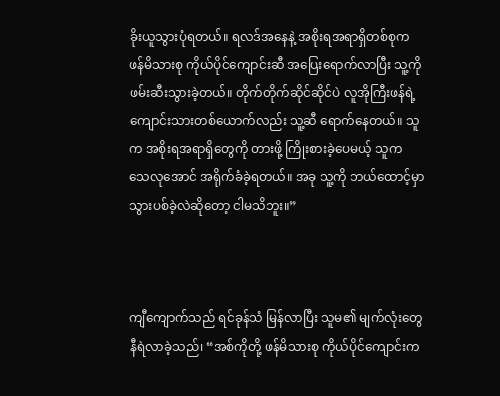ခိုးယူသွားပုံရတယ်။ ရလဒ်အနေနဲ့ အစိုးရအရာရှိတစ်စုက ဖန်မိသားစု ကိုယ်ပိုင်ကျောင်းဆီ အပြေးရောက်လာပြီး သူ့ကို ဖမ်းဆီးသွားခဲ့တယ်။ တိုက်တိုက်ဆိုင်ဆိုင်ပဲ လူအိုကြီးဖန်ရဲ့ ကျောင်းသားတစ်ယောက်လည်း သူ့ဆီ ရောက်နေတယ်။ သူက အစိုးရအရာရှိတွေကို တားဖို့ ကြိုးစားခဲ့ပေမယ့် သူက သေလုအောင် အရိုက်ခံခဲ့ရတယ်။ အခု သူ့ကို ဘယ်ထောင့်မှာ သွားပစ်ခဲ့လဲဆိုတော့ ငါမသိဘူး။”



ကျီကျောက်သည် ရင်ခုန်သံ မြန်လာပြီး သူမ၏ မျက်လုံးတွေ နီရဲလာခဲ့သည်၊ “အစ်ကိုတို့ ဖန်မိသားစု ကိုယ်ပိုင်ကျောင်းက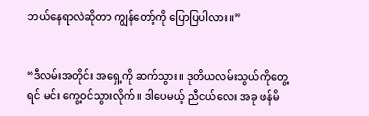ဘယ်နေရာလဲဆိုတာ ကျွန်တော့်ကို ပြောပြပါလား။”


“ဒီလမ်းအတိုင်း အရှေ့ကို ဆက်သွား။ ဒုတိယလမ်းသွယ်ကိုတွေ့ရင် မင်း ကွေ့ဝင်သွားလိုက်။ ဒါပေမယ့် ညီငယ်လေး အခု ဖန်မိ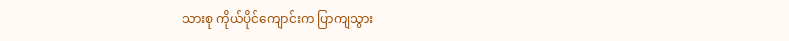သားစု ကိုယ်ပိုင်ကျောင်းက ပြာကျသွား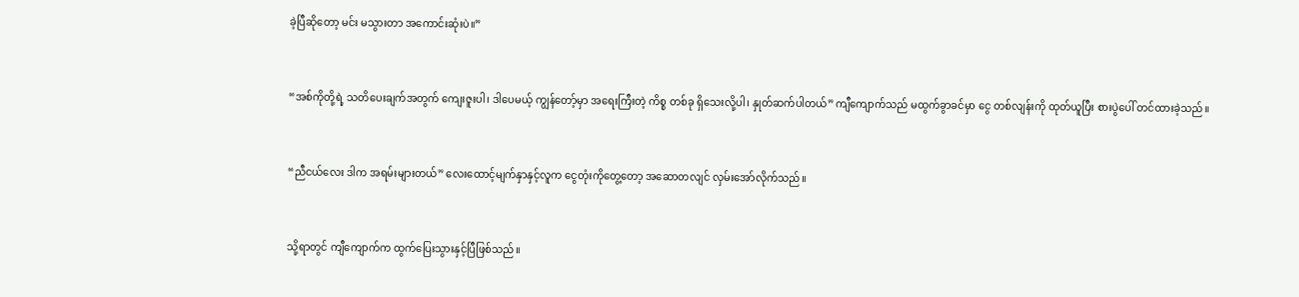ခဲ့ပြီဆိုတော့ မင်း မသွားတာ အကောင်းဆုံးပဲ။”


“အစ်ကိုတို့ရဲ့ သတိပေးချက်အတွက် ကျေးဇူးပါ၊ ဒါပေမယ့် ကျွန်တော့်မှာ အရေးကြီးတဲ့ ကိစ္စ တစ်ခု ရှိသေးလို့ပါ၊ နှုတ်ဆက်ပါတယ်” ကျီကျောက်သည် မထွက်ခွာခင်မှာ ငွေ တစ်လျန်းကို ထုတ်ယူပြီး စားပွဲပေါ် တင်ထားခဲ့သည်။


“ညီငယ်လေး ဒါက အရမ်းများတယ်” လေးထောင့်မျက်နှာနှင့်လူက ငွေတုံးကိုတွေ့တော့ အဆောတလျင် လှမ်းအော်လိုက်သည်။


သို့ရာတွင် ကျီကျောက်က ထွက်ပြေးသွားနှင့်ပြီဖြစ်သည်။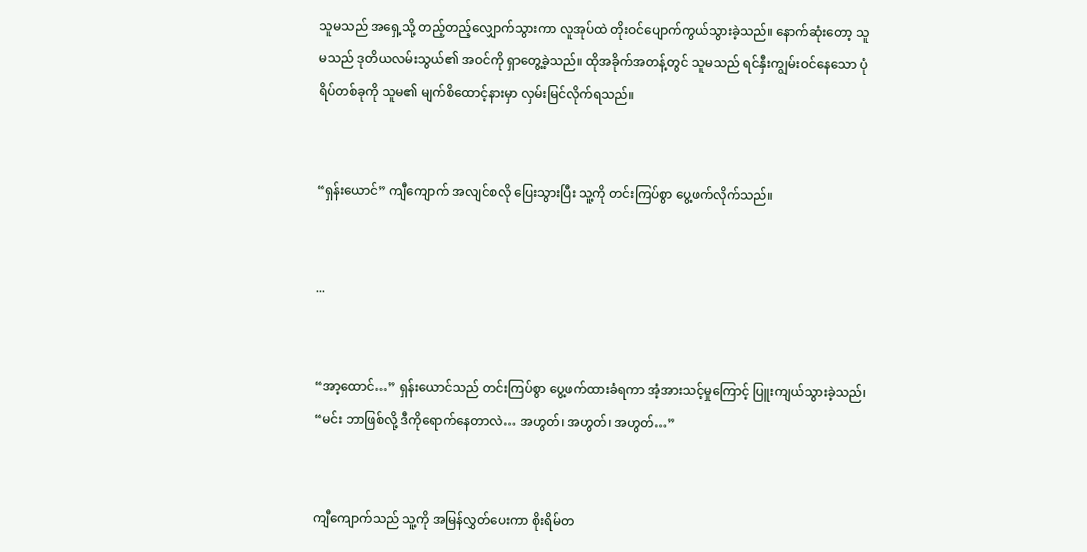သူမသည် အရှေ့သို့ တည့်တည့်လျှောက်သွားကာ လူအုပ်ထဲ တိုးဝင်ပျောက်ကွယ်သွားခဲ့သည်။ နောက်ဆုံးတော့ သူမသည် ဒုတိယလမ်းသွယ်၏ အဝင်ကို ရှာတွေ့ခဲ့သည်။ ထိုအခိုက်အတန့်တွင် သူမသည် ရင်နှီးကျွမ်းဝင်နေသော ပုံရိပ်တစ်ခုကို သူမ၏ မျက်စိထောင့်နားမှာ လှမ်းမြင်လိုက်ရသည်။


“ရှန်းယောင်” ကျီကျောက် အလျင်စလို ပြေးသွားပြီး သူ့ကို တင်းကြပ်စွာ ပွေ့ဖက်လိုက်သည်။


...


“အာ့ထောင်…” ရှန်းယောင်သည် တင်းကြပ်စွာ ပွေ့ဖက်ထားခံရကာ အံ့အားသင့်မှုကြောင့် ပြူးကျယ်သွားခဲ့သည်၊ “မင်း ဘာဖြစ်လို့ ဒီကိုရောက်နေတာလဲ… အဟွတ်၊ အဟွတ်၊ အဟွတ်…”


ကျီကျောက်သည် သူ့ကို အမြန်လွှတ်ပေးကာ စိုးရိမ်တ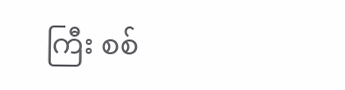ကြီး စစ်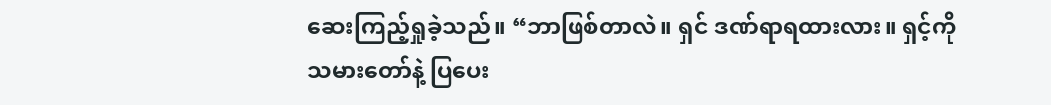ဆေးကြည့်ရှုခဲ့သည်။ “ဘာဖြစ်တာလဲ။ ရှင် ဒဏ်ရာရထားလား။ ရှင့်ကို သမားတော်နဲ့ ပြပေး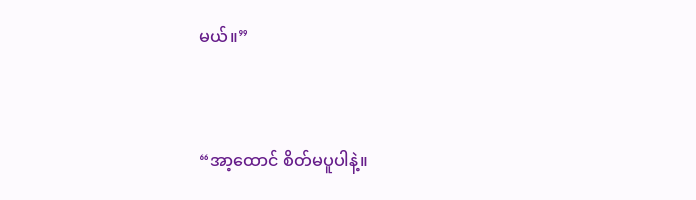မယ်။”


“အာ့ထောင် စိတ်မပူပါနဲ့။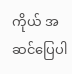ကိုယ် အဆင်ပြေပါ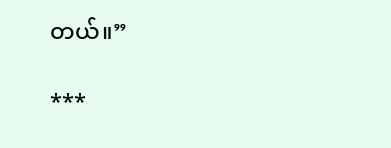တယ်။”

***